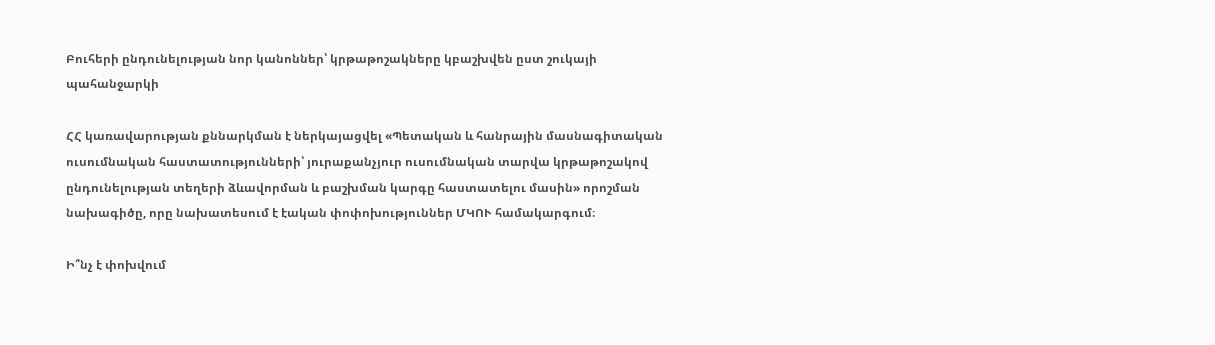Բուհերի ընդունելության նոր կանոններ՝ կրթաթոշակները կբաշխվեն ըստ շուկայի պահանջարկի

ՀՀ կառավարության քննարկման է ներկայացվել «Պետական և հանրային մասնագիտական ուսումնական հաստատությունների՝ յուրաքանչյուր ուսումնական տարվա կրթաթոշակով ընդունելության տեղերի ձևավորման և բաշխման կարգը հաստատելու մասին» որոշման նախագիծը, որը նախատեսում է էական փոփոխություններ ՄԿՈՒ համակարգում։

Ի՞նչ է փոխվում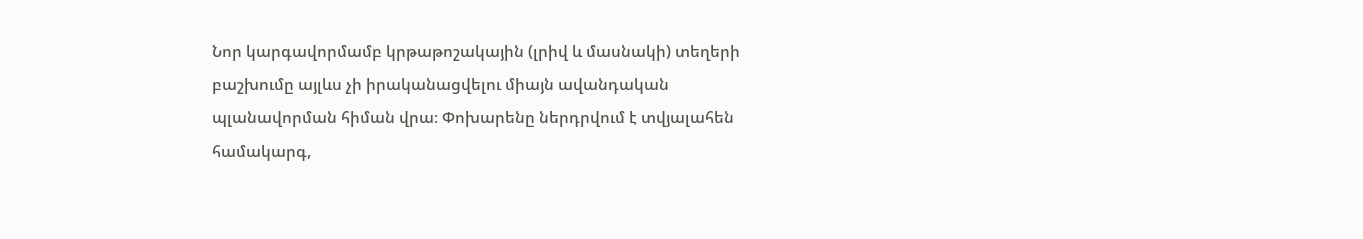Նոր կարգավորմամբ կրթաթոշակային (լրիվ և մասնակի) տեղերի բաշխումը այլևս չի իրականացվելու միայն ավանդական պլանավորման հիման վրա։ Փոխարենը ներդրվում է տվյալահեն համակարգ,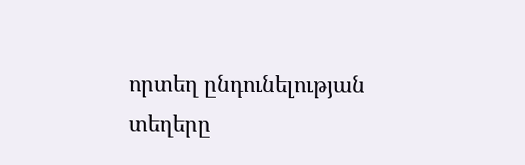որտեղ ընդունելության տեղերը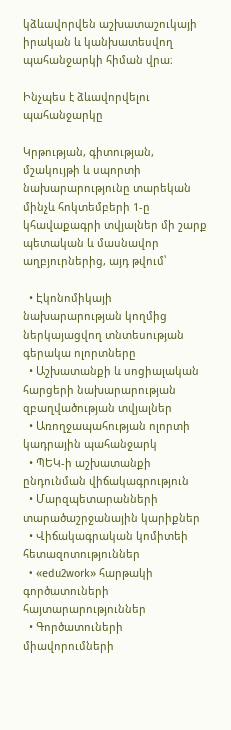կձևավորվեն աշխատաշուկայի իրական և կանխատեսվող պահանջարկի հիման վրա։

Ինչպես է ձևավորվելու պահանջարկը

Կրթության, գիտության, մշակույթի և սպորտի նախարարությունը տարեկան մինչև հոկտեմբերի 1-ը կհավաքագրի տվյալներ մի շարք պետական և մասնավոր աղբյուրներից, այդ թվում՝

  • Էկոնոմիկայի նախարարության կողմից ներկայացվող տնտեսության գերակա ոլորտները
  • Աշխատանքի և սոցիալական հարցերի նախարարության զբաղվածության տվյալներ
  • Առողջապահության ոլորտի կադրային պահանջարկ
  • ՊԵԿ-ի աշխատանքի ընդունման վիճակագրություն
  • Մարզպետարանների տարածաշրջանային կարիքներ
  • Վիճակագրական կոմիտեի հետազոտություններ
  • «edu2work» հարթակի գործատուների հայտարարություններ
  • Գործատուների միավորումների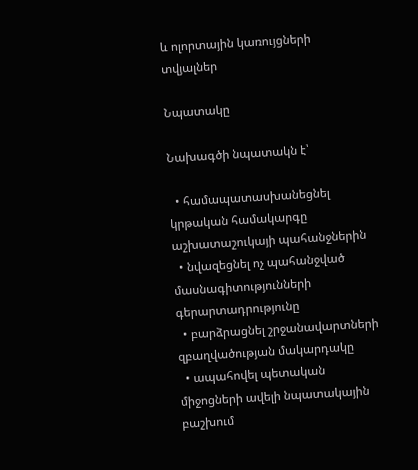և ոլորտային կառույցների տվյալներ

Նպատակը

Նախագծի նպատակն է՝

  • համապատասխանեցնել կրթական համակարգը աշխատաշուկայի պահանջներին
  • նվազեցնել ոչ պահանջված մասնագիտությունների գերարտադրությունը
  • բարձրացնել շրջանավարտների զբաղվածության մակարդակը
  • ապահովել պետական միջոցների ավելի նպատակային բաշխում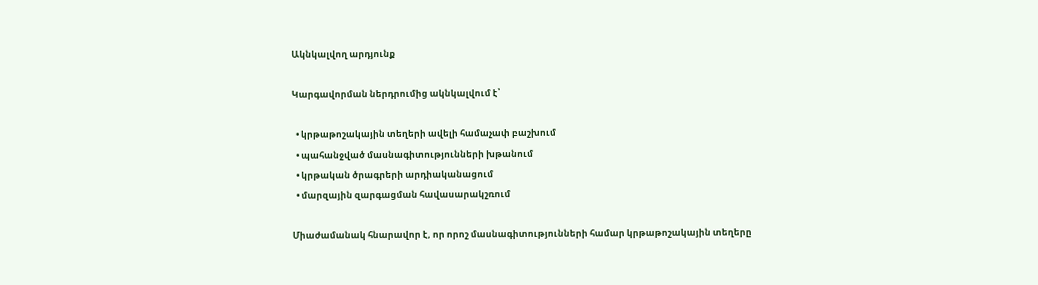Ակնկալվող արդյունք

Կարգավորման ներդրումից ակնկալվում է՝

  • կրթաթոշակային տեղերի ավելի համաչափ բաշխում
  • պահանջված մասնագիտությունների խթանում
  • կրթական ծրագրերի արդիականացում
  • մարզային զարգացման հավասարակշռում

Միաժամանակ հնարավոր է, որ որոշ մասնագիտությունների համար կրթաթոշակային տեղերը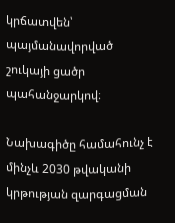կրճատվեն՝ պայմանավորված շուկայի ցածր պահանջարկով։

Նախագիծը համահունչ է մինչև 2030 թվականի կրթության զարգացման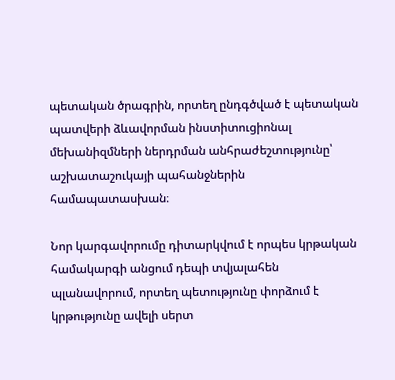պետական ծրագրին, որտեղ ընդգծված է պետական պատվերի ձևավորման ինստիտուցիոնալ մեխանիզմների ներդրման անհրաժեշտությունը՝ աշխատաշուկայի պահանջներին համապատասխան։

Նոր կարգավորումը դիտարկվում է որպես կրթական համակարգի անցում դեպի տվյալահեն պլանավորում, որտեղ պետությունը փորձում է կրթությունը ավելի սերտ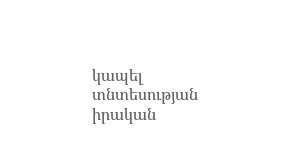կապել տնտեսության իրական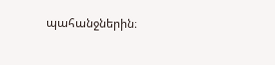պահանջներին։